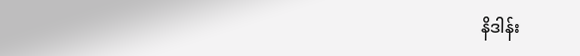နိဒါန်း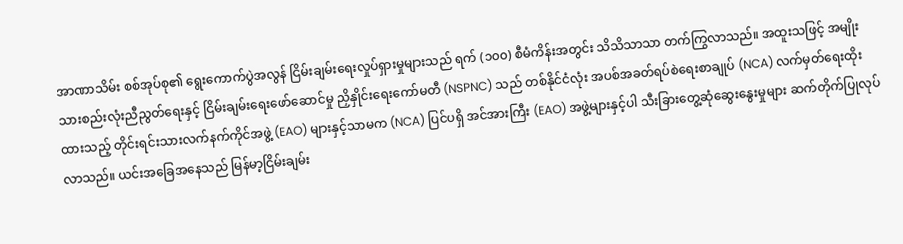အာဏာသိမ်း စစ်အုပ်စု၏ ရွေးကောက်ပွဲအလွန် ငြိမ်းချမ်းရေးလှုပ်ရှားမှုများသည် ရက် (၁၀၀) စီမံကိန်းအတွင်း သိသိသာသာ တက်ကြွလာသည်။ အထူးသဖြင့် အမျိုးသားစည်းလုံးညီညွတ်ရေးနှင့် ငြိမ်းချမ်းရေးဖော်ဆောင်မှု ညှိနှိုင်းရေးကော်မတီ (NSPNC) သည် တစ်နိုင်ငံလုံး အပစ်အခတ်ရပ်စဲရေးစာချုပ် (NCA) လက်မှတ်ရေးထိုးထားသည့် တိုင်းရင်းသားလက်နက်ကိုင်အဖွဲ့ (EAO) များနှင့်သာမက (NCA) ပြင်ပရှိ အင်အားကြီး (EAO) အဖွဲ့များနှင့်ပါ သီးခြားတွေ့ဆုံဆွေးနွေးမှုများ ဆက်တိုက်ပြုလုပ်လာသည်။ ယင်းအခြေအနေသည် မြန်မာ့ငြိမ်းချမ်း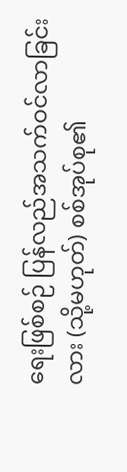ရေးဖြစ်စဉ် ပြန်လည်အသက်ဝင်လာခြင်းလား (သို့မဟုတ်) စစ်အုပ်စု၏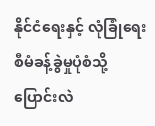နိုင်ငံရေးနှင့် လုံခြုံရေးစီမံခန့်ခွဲမှုပုံစံသို့ ပြောင်းလဲ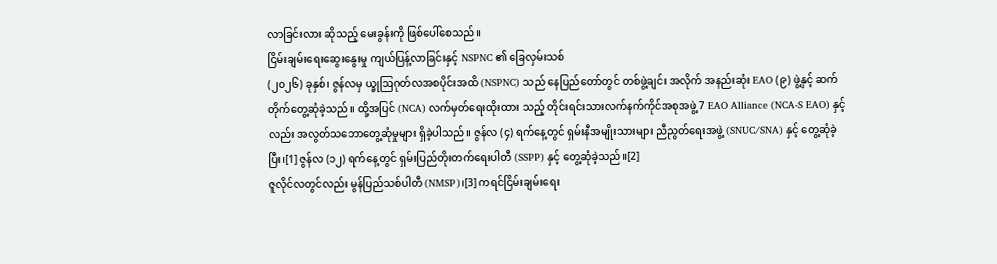လာခြင်းလား ဆိုသည့် မေးခွန်းကို ဖြစ်ပေါ်စေသည်။
ငြိမ်းချမ်းရေးဆွေးနွေးမှု ကျယ်ပြန့်လာခြင်းနှင့် NSPNC ၏ ခြေလှမ်းသစ်
(၂၀၂၆) ခုနှစ်၊ ဇွန်လမှ ယ္ခုဩဂုတ်လအစပိုင်းအထိ (NSPNC) သည် နေပြည်တော်တွင် တစ်ဖွဲ့ချင်း အလိုက် အနည်းဆုံး EAO (၉) ဖွဲ့နှင့် ဆက်တိုက်တွေ့ဆုံခဲ့သည်။ ထို့အပြင် (NCA) လက်မှတ်ရေးထိုးထား သည့် တိုင်းရင်းသားလက်နက်ကိုင်အစုအဖွဲ့ 7 EAO Alliance (NCA-S EAO) နှင့်လည်း အလွတ်သဘောတွေ့ဆုံမှုများ ရှိခဲ့ပါသည်။ ဇွန်လ (၄) ရက်နေ့တွင် ရှမ်းနီအမျိုးသားများ ညီညွတ်ရေးအဖွဲ့ (SNUC/SNA) နှင့် တွေ့ဆုံခဲ့ပြီး၊[1] ဇွန်လ (၁၂) ရက်နေ့တွင် ရှမ်းပြည်တိုးတက်ရေးပါတီ (SSPP) နှင့် တွေ့ဆုံခဲ့သည်။[2]
ဇူလိုင်လတွင်လည်း မွန်ပြည်သစ်ပါတီ (NMSP)၊[3] ကရင်ငြိမ်းချမ်းရေး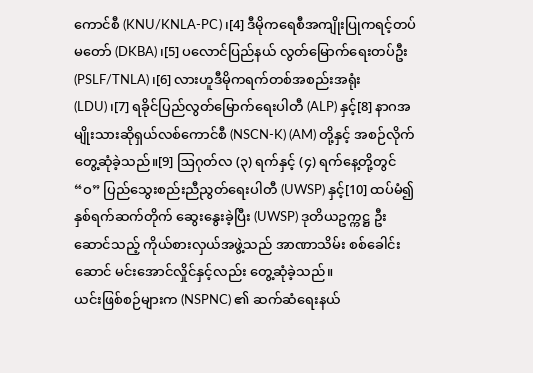ကောင်စီ (KNU/KNLA-PC)၊[4] ဒီမိုကရေစီအကျိုးပြုကရင့်တပ်မတော် (DKBA)၊[5] ပလောင်ပြည်နယ် လွတ်မြောက်ရေးတပ်ဦး (PSLF/TNLA)၊[6] လားဟူဒီမိုကရက်တစ်အစည်းအရုံး (LDU)၊[7] ရခိုင်ပြည်လွတ်မြောက်ရေးပါတီ (ALP) နှင့်[8] နာဂအမျိုးသားဆိုရှယ်လစ်ကောင်စီ (NSCN-K) (AM) တို့နှင့် အစဉ်လိုက်တွေ့ဆုံခဲ့သည်။[9] ဩဂုတ်လ (၃) ရက်နှင့် (၄) ရက်နေ့တို့တွင် “ဝ” ပြည်သွေးစည်းညီညွတ်ရေးပါတီ (UWSP) နှင့်[10] ထပ်မံ၍ နှစ်ရက်ဆက်တိုက် ဆွေးနွေးခဲ့ပြီး (UWSP) ဒုတိယဥက္ကဋ္ဌ ဦးဆောင်သည့် ကိုယ်စားလှယ်အဖွဲ့သည် အာဏာသိမ်း စစ်ခေါင်းဆောင် မင်းအောင်လှိုင်နှင့်လည်း တွေ့ဆုံခဲ့သည်။
ယင်းဖြစ်စဉ်များက (NSPNC) ၏ ဆက်ဆံရေးနယ်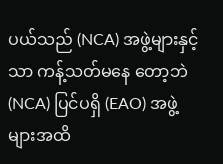ပယ်သည် (NCA) အဖွဲ့များနှင့်သာ ကန့်သတ်မနေ တော့ဘဲ (NCA) ပြင်ပရှိ (EAO) အဖွဲ့များအထိ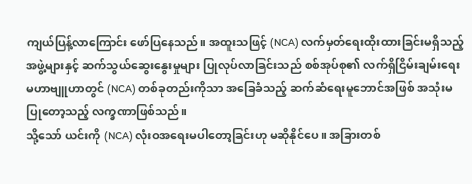ကျယ်ပြန့်လာကြောင်း ဖော်ပြနေသည်။ အထူးသဖြင့် (NCA) လက်မှတ်ရေးထိုးထားခြင်းမရှိသည့် အဖွဲ့များနှင့် ဆက်သွယ်ဆွေးနွေးမှုများ ပြုလုပ်လာခြင်းသည် စစ်အုပ်စု၏ လက်ရှိငြိမ်းချမ်းရေးမဟာဗျူဟာတွင် (NCA) တစ်ခုတည်းကိုသာ အခြေခံသည့် ဆက်ဆံရေးမူဘောင်အဖြစ် အသုံးမပြုတော့သည့် လက္ခဏာဖြစ်သည်။
သို့သော် ယင်းကို (NCA) လုံးဝအရေးမပါတော့ခြင်းဟု မဆိုနိုင်ပေ။ အခြားတစ်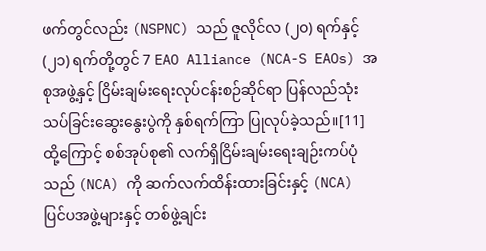ဖက်တွင်လည်း (NSPNC) သည် ဇူလိုင်လ (၂၀) ရက်နှင့် (၂၁) ရက်တို့တွင် 7 EAO Alliance (NCA-S EAOs) အစုအဖွဲ့နှင့် ငြိမ်းချမ်းရေးလုပ်ငန်းစဉ်ဆိုင်ရာ ပြန်လည်သုံးသပ်ခြင်းဆွေးနွေးပွဲကို နှစ်ရက်ကြာ ပြုလုပ်ခဲ့သည်။[11]
ထို့ကြောင့် စစ်အုပ်စု၏ လက်ရှိငြိမ်းချမ်းရေးချဉ်းကပ်ပုံသည် (NCA) ကို ဆက်လက်ထိန်းထားခြင်းနှင့် (NCA) ပြင်ပအဖွဲ့များနှင့် တစ်ဖွဲ့ချင်း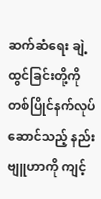ဆက်ဆံရေး ချဲ့ထွင်ခြင်းတို့ကို တစ်ပြိုင်နက်လုပ်ဆောင်သည့် နည်းဗျူဟာကို ကျင့်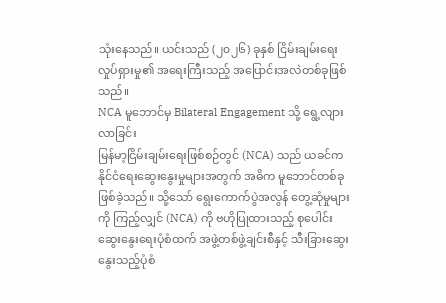သုံးနေသည်။ ယင်းသည် (၂၀၂၆) ခုနှစ် ငြိမ်းချမ်းရေးလှုပ်ရှားမှု၏ အရေးကြီးသည့် အပြောင်းအလဲတစ်ခုဖြစ်သည်။
NCA မူဘောင်မှ Bilateral Engagement သို့ ရွေ့လျားလာခြင်း
မြန်မာ့ငြိမ်းချမ်းရေးဖြစ်စဉ်တွင် (NCA) သည် ယခင်က နိုင်ငံရေးဆွေးနွေးမှုများအတွက် အဓိက မူဘောင်တစ်ခု ဖြစ်ခဲ့သည်။ သို့သော် ရွေးကောက်ပွဲအလွန် တွေ့ဆုံမှုများကို ကြည့်လျှင် (NCA) ကို ဗဟိုပြုထားသည့် စုပေါင်းဆွေးနွေးရေးပုံစံထက် အဖွဲ့တစ်ဖွဲ့ချင်းစီနှင့် သီးခြားဆွေးနွေးသည့်ပုံစံ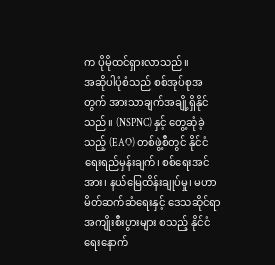က ပိုမိုထင်ရှားလာသည်။
အဆိုပါပုံစံသည် စစ်အုပ်စုအတွက် အားသာချက်အချို့ရှိနိုင်သည်။ (NSPNC) နှင့် တွေ့ဆုံခဲ့သည့် (EAO) တစ်ဖွဲ့စီတွင် နိုင်ငံရေးရည်မှန်းချက်၊ စစ်ရေးအင်အား၊ နယ်မြေထိန်းချုပ်မှု၊ မဟာမိတ်ဆက်ဆံရေးနှင့် ဒေသဆိုင်ရာအကျိုးစီးပွားများ စသည့် နိုင်ငံရေးနောက်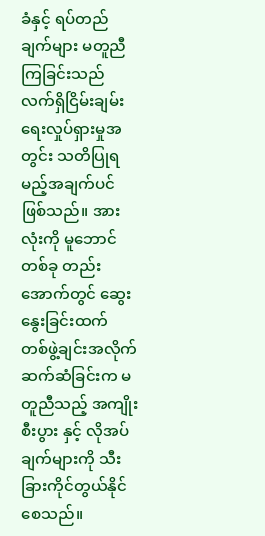ခံနှင့် ရပ်တည်ချက်များ မတူညီကြခြင်းသည် လက်ရှိငြိမ်းချမ်းရေးလှုပ်ရှားမှုအတွင်း သတိပြုရမည့်အချက်ပင် ဖြစ်သည်။ အားလုံးကို မူဘောင်တစ်ခု တည်းအောက်တွင် ဆွေးနွေးခြင်းထက် တစ်ဖွဲ့ချင်းအလိုက် ဆက်ဆံခြင်းက မတူညီသည့် အကျိုးစီးပွား နှင့် လိုအပ်ချက်များကို သီးခြားကိုင်တွယ်နိုင်စေသည်။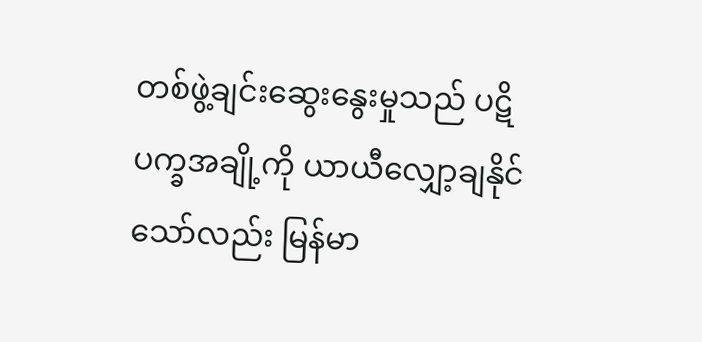တစ်ဖွဲ့ချင်းဆွေးနွေးမှုသည် ပဋိပက္ခအချို့ကို ယာယီလျှော့ချနိုင်သော်လည်း မြန်မာ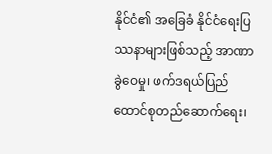နိုင်ငံ၏ အခြေခံ နိုင်ငံရေးပြဿနာများဖြစ်သည့် အာဏာခွဲဝေမှု၊ ဖက်ဒရယ်ပြည်ထောင်စုတည်ဆောက်ရေး၊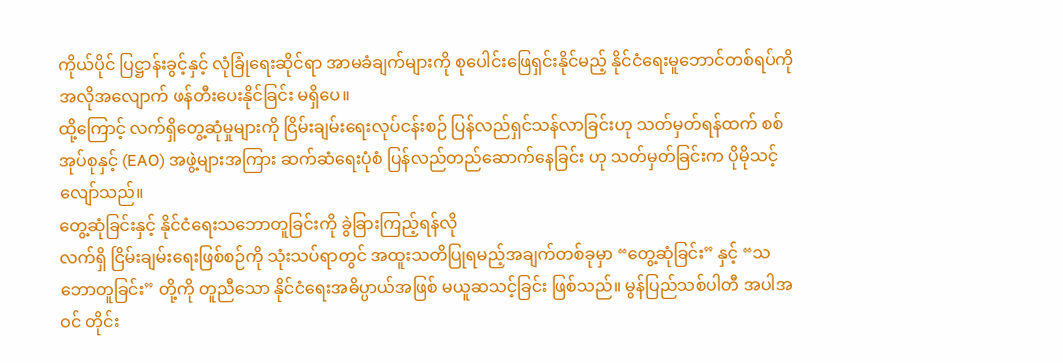ကိုယ်ပိုင် ပြဋ္ဌာန်းခွင့်နှင့် လုံခြုံရေးဆိုင်ရာ အာမခံချက်များကို စုပေါင်းဖြေရှင်းနိုင်မည့် နိုင်ငံရေးမူဘောင်တစ်ရပ်ကို အလိုအလျောက် ဖန်တီးပေးနိုင်ခြင်း မရှိပေ။
ထို့ကြောင့် လက်ရှိတွေ့ဆုံမှုများကို ငြိမ်းချမ်းရေးလုပ်ငန်းစဉ် ပြန်လည်ရှင်သန်လာခြင်းဟု သတ်မှတ်ရန်ထက် စစ်အုပ်စုနှင့် (EAO) အဖွဲ့များအကြား ဆက်ဆံရေးပုံစံ ပြန်လည်တည်ဆောက်နေခြင်း ဟု သတ်မှတ်ခြင်းက ပိုမိုသင့်လျော်သည်။
တွေ့ဆုံခြင်းနှင့် နိုင်ငံရေးသဘောတူခြင်းကို ခွဲခြားကြည့်ရန်လို
လက်ရှိ ငြိမ်းချမ်းရေးဖြစ်စဉ်ကို သုံးသပ်ရာတွင် အထူးသတိပြုရမည့်အချက်တစ်ခုမှာ “တွေ့ဆုံခြင်း” နှင့် “သဘောတူခြင်း” တို့ကို တူညီသော နိုင်ငံရေးအဓိပ္ပာယ်အဖြစ် မယူဆသင့်ခြင်း ဖြစ်သည်။ မွန်ပြည်သစ်ပါတီ အပါအဝင် တိုင်း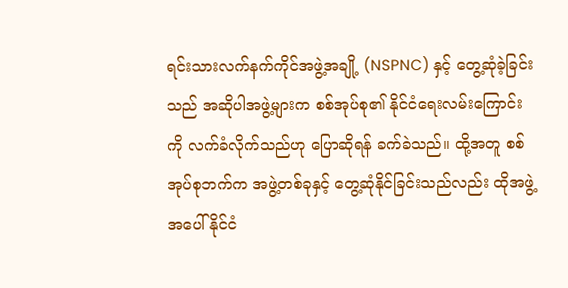ရင်းသားလက်နက်ကိုင်အဖွဲ့အချို့ (NSPNC) နှင့် တွေ့ဆုံခဲ့ခြင်းသည် အဆိုပါအဖွဲ့များက စစ်အုပ်စု၏ နိုင်ငံရေးလမ်းကြောင်းကို လက်ခံလိုက်သည်ဟု ပြောဆိုရန် ခက်ခဲသည်။ ထို့အတူ စစ်အုပ်စုဘက်က အဖွဲ့တစ်ခုနှင့် တွေ့ဆုံနိုင်ခြင်းသည်လည်း ထိုအဖွဲ့အပေါ် နိုင်ငံ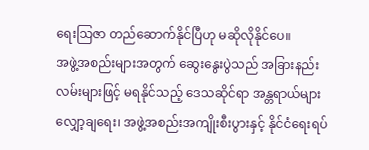ရေးသြဇာ တည်ဆောက်နိုင်ပြီဟု မဆိုလိုနိုင်ပေ။
အဖွဲ့အစည်းများအတွက် ဆွေးနွေးပွဲသည် အခြားနည်းလမ်းများဖြင့် မရနိုင်သည့် ဒေသဆိုင်ရာ အန္တရာယ်များလျှော့ချရေး၊ အဖွဲ့အစည်းအကျိုးစီးပွားနှင့် နိုင်ငံရေးရပ်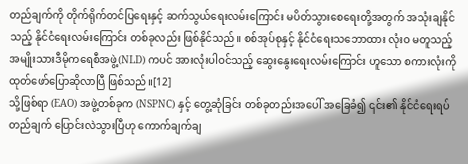တည်ချက်ကို တိုက်ရိုက်တင်ပြရေးနှင့် ဆက်သွယ်ရေးလမ်းကြောင်း မပိတ်သွားစေရေးတို့အတွက် အသုံးချနိုင်သည့် နိုင်ငံရေးလမ်းကြောင်း တစ်ခုလည်း ဖြစ်နိုင်သည်။ စစ်အုပ်စုနှင့် နိုင်ငံရေးသဘောထား လုံးဝ မတူသည့် အမျိုးသားဒီမိုကရေစီအဖွဲ့(NLD) ကပင် အားလုံးပါဝင်သည့် ဆွေးနွေးရေးလမ်းကြောင်း ဟူသော စကားလုံးကို ထုတ်ဖော်ပြောဆိုလာပြီ ဖြစ်သည်။[12]
သို့ဖြစ်ရာ (EAO) အဖွဲ့တစ်ခုက (NSPNC) နှင့် တွေ့ဆုံခြင်း တစ်ခုတည်းအပေါ် အခြေခံ၍ ၎င်း၏ နိုင်ငံရေးရပ်တည်ချက် ပြောင်းလဲသွားပြီဟု ကောက်ချက်ချ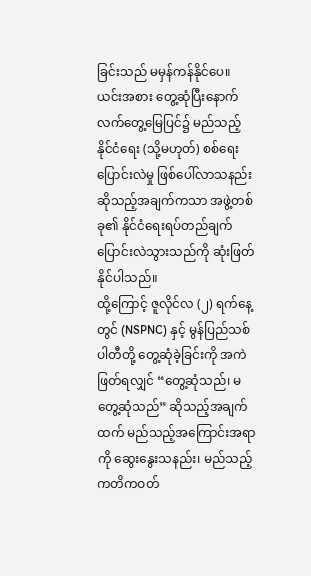ခြင်းသည် မမှန်ကန်နိုင်ပေ။ ယင်းအစား တွေ့ဆုံပြီးနောက် လက်တွေ့မြေပြင်၌ မည်သည့်နိုင်ငံရေး (သို့မဟုတ်) စစ်ရေးပြောင်းလဲမှု ဖြစ်ပေါ်လာသနည်း ဆိုသည့်အချက်ကသာ အဖွဲ့တစ်ခု၏ နိုင်ငံရေးရပ်တည်ချက် ပြောင်းလဲသွားသည်ကို ဆုံးဖြတ်နိုင်ပါသည်။
ထို့ကြောင့် ဇူလိုင်လ (၂) ရက်နေ့တွင် (NSPNC) နှင့် မွန်ပြည်သစ်ပါတီတို့ တွေ့ဆုံခဲ့ခြင်းကို အကဲဖြတ်ရလျှင် “တွေ့ဆုံသည်၊ မတွေ့ဆုံသည်” ဆိုသည့်အချက်ထက် မည်သည့်အကြောင်းအရာကို ဆွေးနွေးသနည်း၊ မည်သည့်ကတိကဝတ်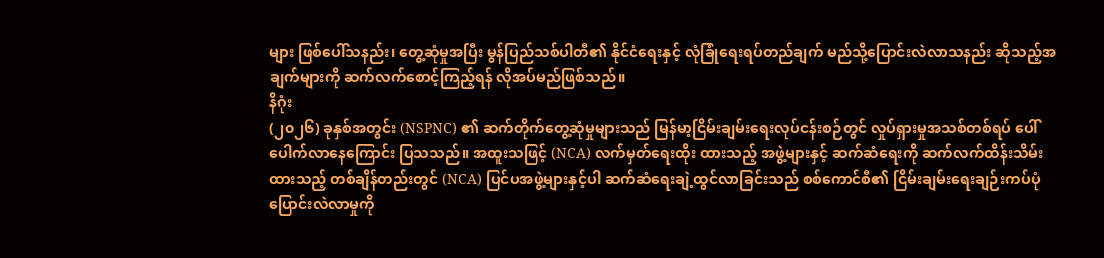များ ဖြစ်ပေါ်သနည်း၊ တွေ့ဆုံမှုအပြီး မွန်ပြည်သစ်ပါတီ၏ နိုင်ငံရေးနှင့် လုံခြုံရေးရပ်တည်ချက် မည်သို့ပြောင်းလဲလာသနည်း ဆိုသည့်အချက်များကို ဆက်လက်စောင့်ကြည့်ရန် လိုအပ်မည်ဖြစ်သည်။
နိဂုံး
(၂၀၂၆) ခုနှစ်အတွင်း (NSPNC) ၏ ဆက်တိုက်တွေ့ဆုံမှုများသည် မြန်မာ့ငြိမ်းချမ်းရေးလုပ်ငန်းစဉ်တွင် လှုပ်ရှားမှုအသစ်တစ်ရပ် ပေါ်ပေါက်လာနေကြောင်း ပြသသည်။ အထူးသဖြင့် (NCA) လက်မှတ်ရေးထိုး ထားသည့် အဖွဲ့များနှင့် ဆက်ဆံရေးကို ဆက်လက်ထိန်းသိမ်းထားသည့် တစ်ချိန်တည်းတွင် (NCA) ပြင်ပအဖွဲ့များနှင့်ပါ ဆက်ဆံရေးချဲ့ထွင်လာခြင်းသည် စစ်ကောင်စီ၏ ငြိမ်းချမ်းရေးချဉ်းကပ်ပုံ ပြောင်းလဲလာမှုကို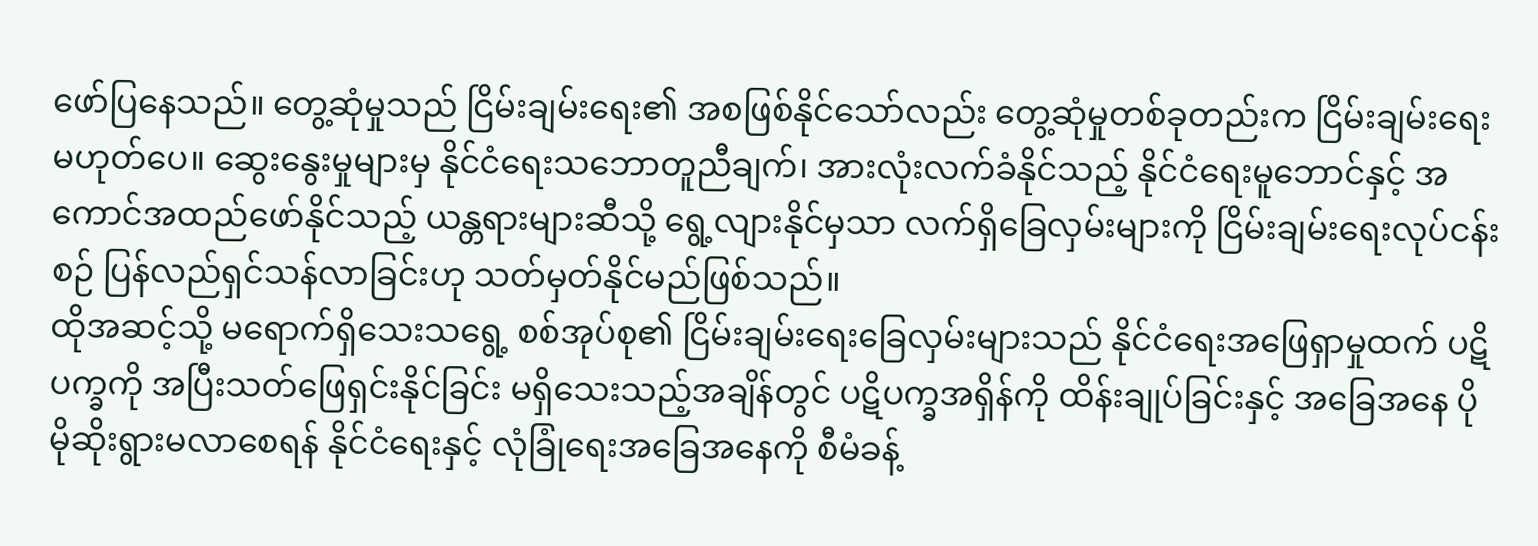ဖော်ပြနေသည်။ တွေ့ဆုံမှုသည် ငြိမ်းချမ်းရေး၏ အစဖြစ်နိုင်သော်လည်း တွေ့ဆုံမှုတစ်ခုတည်းက ငြိမ်းချမ်းရေး မဟုတ်ပေ။ ဆွေးနွေးမှုများမှ နိုင်ငံရေးသဘောတူညီချက်၊ အားလုံးလက်ခံနိုင်သည့် နိုင်ငံရေးမူဘောင်နှင့် အကောင်အထည်ဖော်နိုင်သည့် ယန္တရားများဆီသို့ ရွေ့လျားနိုင်မှသာ လက်ရှိခြေလှမ်းများကို ငြိမ်းချမ်းရေးလုပ်ငန်းစဉ် ပြန်လည်ရှင်သန်လာခြင်းဟု သတ်မှတ်နိုင်မည်ဖြစ်သည်။
ထိုအဆင့်သို့ မရောက်ရှိသေးသရွေ့ စစ်အုပ်စု၏ ငြိမ်းချမ်းရေးခြေလှမ်းများသည် နိုင်ငံရေးအဖြေရှာမှုထက် ပဋိပက္ခကို အပြီးသတ်ဖြေရှင်းနိုင်ခြင်း မရှိသေးသည့်အချိန်တွင် ပဋိပက္ခအရှိန်ကို ထိန်းချုပ်ခြင်းနှင့် အခြေအနေ ပိုမိုဆိုးရွားမလာစေရန် နိုင်ငံရေးနှင့် လုံခြုံရေးအခြေအနေကို စီမံခန့်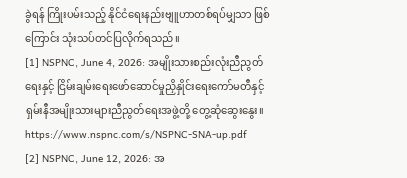ခွဲရန် ကြိုးပမ်းသည့် နိုင်ငံရေးနည်းဗျူဟာတစ်ရပ်မျှသာ ဖြစ်ကြောင်း သုံးသပ်တင်ပြလိုက်ရသည်။
[1] NSPNC, June 4, 2026: အမျိုးသားစည်းလုံးညီညွတ်ရေးနှင့် ငြိမ်းချမ်းရေးဖော်ဆောင်မှုညှိနှိုင်းရေးကော်မတီနှင့် ရှမ်းနီအမျိုးသားများညီညွတ်ရေးအဖွဲ့တို့ တွေ့ဆုံဆွေးနွေး။ https://www.nspnc.com/s/NSPNC-SNA-up.pdf
[2] NSPNC, June 12, 2026: အ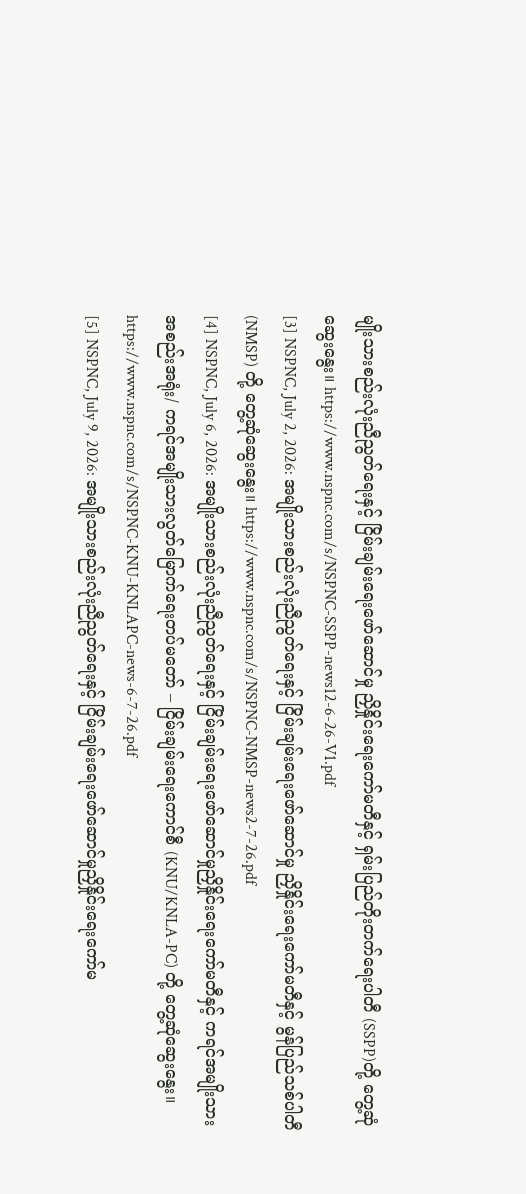မျိုးသားစည်းလုံးညီညွတ်ရေးနှင့် ငြိမ်းချမ်းရေးဖော်ဆောင်မှု ညှိနှိုင်းရေးကော်မတီနှင့် ရှမ်းပြည်တိုးတက်ရေးပါတီ (SSPP)တို့ တွေ့ဆုံဆွေးနွေး။ https://www.nspnc.com/s/NSPNC-SSPP-news12-6-26-V1.pdf
[3] NSPNC, July 2, 2026: အမျိုးသားစည်းလုံးညီညွတ်ရေးနှင့် ငြိမ်းချမ်းရေးဖော်ဆောင်မှု ညှိနှိုင်းရေးကော်မတီနှင့် မွန်ပြည်သစ်ပါတီ (NMSP) တို့ တွေ့ဆုံဆွေးနွေး။ https://www.nspnc.com/s/NSPNC-NMSP-news2-7-26.pdf
[4] NSPNC, July 6, 2026: အမျိုးသားစည်းလုံးညီညွတ်ရေးနှင့် ငြိမ်းချမ်းရေးဖော်ဆောင်မှုညှိနှိုင်းရေးကော်မတီနှင့် ကရင်အမျိုးသားအစည်းအရုံး/ ကရင်အမျိုးသားလွတ်မြောက်ရေးတပ်မတော် – ငြိမ်းချမ်းရေးကောင်စီ (KNU/KNLA-PC) တို့ တွေ့ဆုံဆွေးနွေး။ https://www.nspnc.com/s/NSPNC-KNU-KNLAPC-news-6-7-26.pdf
[5] NSPNC, July 9, 2026: အမျိုးသားစည်းလုံးညီညွတ်ရေးနှင့် ငြိမ်းချမ်းရေးဖော်ဆောင်မှုညှိနှိုင်းရေးကော်မ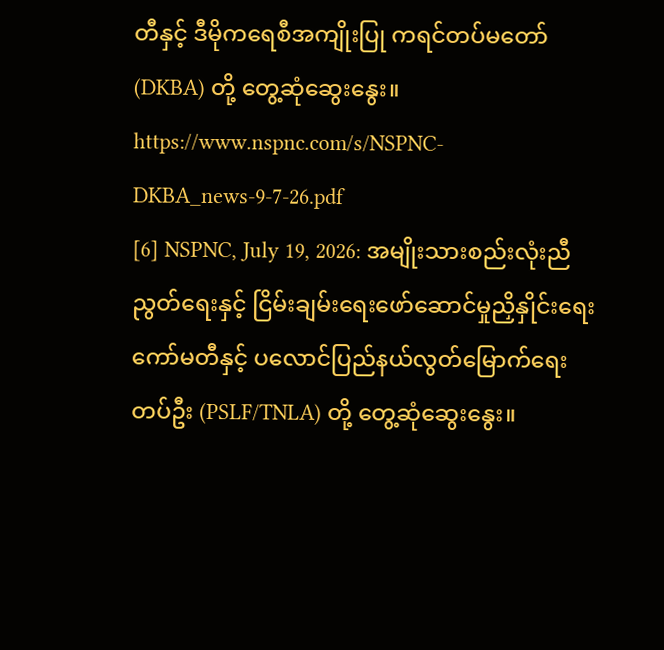တီနှင့် ဒီမိုကရေစီအကျိုးပြု ကရင်တပ်မတော် (DKBA) တို့ တွေ့ဆုံဆွေးနွေး။ https://www.nspnc.com/s/NSPNC-DKBA_news-9-7-26.pdf
[6] NSPNC, July 19, 2026: အမျိုးသားစည်းလုံးညီညွတ်ရေးနှင့် ငြိမ်းချမ်းရေးဖော်ဆောင်မှုညှိနှိုင်းရေးကော်မတီနှင့် ပလောင်ပြည်နယ်လွတ်မြောက်ရေးတပ်ဦး (PSLF/TNLA) တို့ တွေ့ဆုံဆွေးနွေး။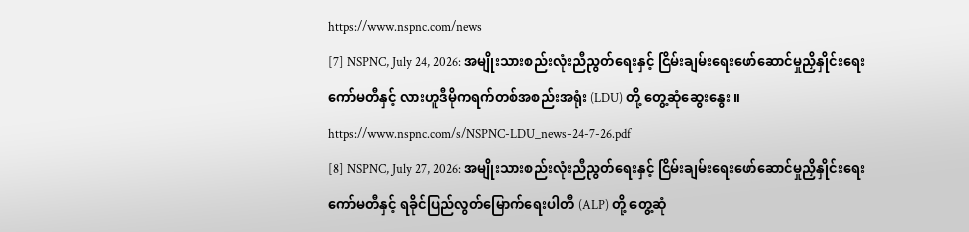https://www.nspnc.com/news
[7] NSPNC, July 24, 2026: အမျိုးသားစည်းလုံးညီညွတ်ရေးနှင့် ငြိမ်းချမ်းရေးဖော်ဆောင်မှုညှိနှိုင်းရေးကော်မတီနှင့် လားဟူဒီမိုကရက်တစ်အစည်းအရုံး (LDU) တို့ တွေ့ဆုံဆွေးနွေး။ https://www.nspnc.com/s/NSPNC-LDU_news-24-7-26.pdf
[8] NSPNC, July 27, 2026: အမျိုးသားစည်းလုံးညီညွတ်ရေးနှင့် ငြိမ်းချမ်းရေးဖော်ဆောင်မှုညှိနှိုင်းရေးကော်မတီနှင့် ရခိုင်ပြည်လွတ်မြောက်ရေးပါတီ (ALP) တို့ တွေ့ဆုံ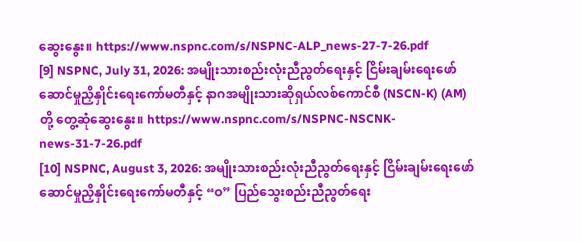ဆွေးနွေး။ https://www.nspnc.com/s/NSPNC-ALP_news-27-7-26.pdf
[9] NSPNC, July 31, 2026: အမျိုးသားစည်းလုံးညီညွတ်ရေးနှင့် ငြိမ်းချမ်းရေးဖော်ဆောင်မှုညှိနှိုင်းရေးကော်မတီနှင့် နာဂအမျိုးသားဆိုရှယ်လစ်ကောင်စီ (NSCN-K) (AM) တို့ တွေ့ဆုံဆွေးနွေး။ https://www.nspnc.com/s/NSPNC-NSCNK-news-31-7-26.pdf
[10] NSPNC, August 3, 2026: အမျိုးသားစည်းလုံးညီညွတ်ရေးနှင့် ငြိမ်းချမ်းရေးဖော်ဆောင်မှုညှိနှိုင်းရေးကော်မတီနှင့် “ဝ” ပြည်သွေးစည်းညီညွတ်ရေး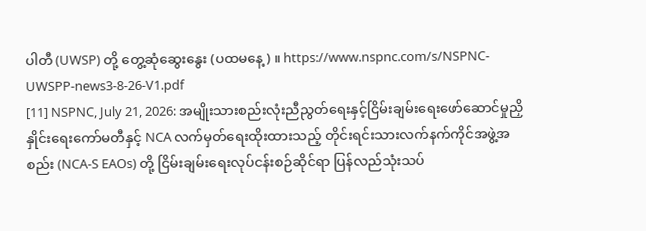ပါတီ (UWSP) တို့ တွေ့ဆုံဆွေးနွေး (ပထမနေ့) ။ https://www.nspnc.com/s/NSPNC-UWSPP-news3-8-26-V1.pdf
[11] NSPNC, July 21, 2026: အမျိုးသားစည်းလုံးညီညွတ်ရေးနှင့်ငြိမ်းချမ်းရေးဖော်ဆောင်မှုညှိနှိုင်းရေးကော်မတီနှင့် NCA လက်မှတ်ရေးထိုးထားသည့် တိုင်းရင်းသားလက်နက်ကိုင်အဖွဲ့အစည်း (NCA-S EAOs) တို့ ငြိမ်းချမ်းရေးလုပ်ငန်းစဉ်ဆိုင်ရာ ပြန်လည်သုံးသပ်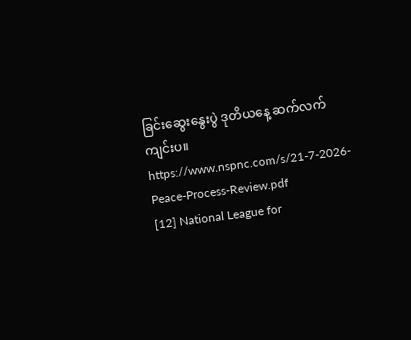ခြင်းဆွေးနွေးပွဲ ဒုတိယနေ့ ဆက်လက်ကျင်းပ။ https://www.nspnc.com/s/21-7-2026-Peace-Process-Review.pdf
[12] National League for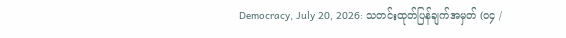Democracy, July 20, 2026: သတင်းထုတ်ပြန်ချက်အမှတ် (၀၄ /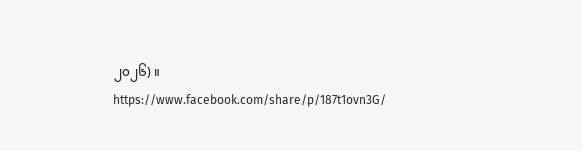၂၀၂၆) ။ https://www.facebook.com/share/p/187t1ovn3G/